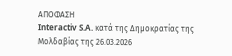ΑΠΟΦΑΣΗ
Interactiv S.A. κατά της Δημοκρατίας της Μολδαβίας της 26.03.2026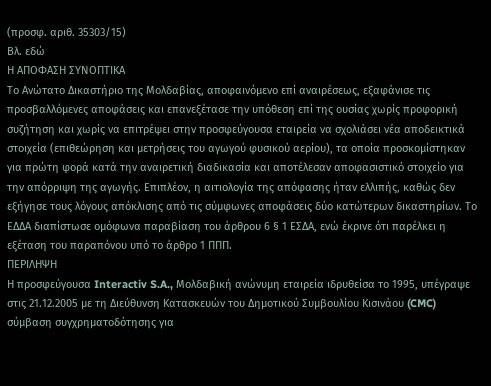(προσφ. αριθ. 35303/15)
Βλ. εδώ
Η ΑΠΟΦΑΣΗ ΣΥΝΟΠΤΙΚΑ
Το Ανώτατο Δικαστήριο της Μολδαβίας, αποφαινόμενο επί αναιρέσεως, εξαφάνισε τις προσβαλλόμενες αποφάσεις και επανεξέτασε την υπόθεση επί της ουσίας χωρίς προφορική συζήτηση και χωρίς να επιτρέψει στην προσφεύγουσα εταιρεία να σχολιάσει νέα αποδεικτικά στοιχεία (επιθεώρηση και μετρήσεις του αγωγού φυσικού αερίου), τα οποία προσκομίστηκαν για πρώτη φορά κατά την αναιρετική διαδικασία και αποτέλεσαν αποφασιστικό στοιχείο για την απόρριψη της αγωγής. Επιπλέον, η αιτιολογία της απόφασης ήταν ελλιπής, καθώς δεν εξήγησε τους λόγους απόκλισης από τις σύμφωνες αποφάσεις δύο κατώτερων δικαστηρίων. Το ΕΔΔΑ διαπίστωσε ομόφωνα παραβίαση του άρθρου 6 § 1 ΕΣΔΑ, ενώ έκρινε ότι παρέλκει η εξέταση του παραπόνου υπό το άρθρο 1 ΠΠΠ.
ΠΕΡΙΛΗΨΗ
Η προσφεύγουσα Interactiv S.A., Μολδαβική ανώνυμη εταιρεία ιδρυθείσα το 1995, υπέγραψε στις 21.12.2005 με τη Διεύθυνση Κατασκευών του Δημοτικού Συμβουλίου Κισινάου (CMC) σύμβαση συγχρηματοδότησης για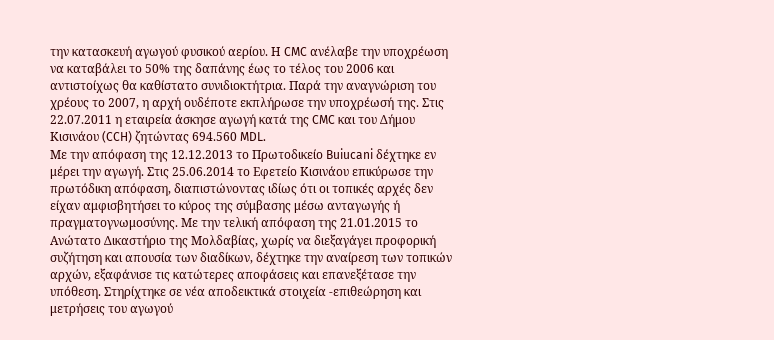την κατασκευή αγωγού φυσικού αερίου. Η CMC ανέλαβε την υποχρέωση να καταβάλει το 50% της δαπάνης έως το τέλος του 2006 και αντιστοίχως θα καθίστατο συνιδιοκτήτρια. Παρά την αναγνώριση του χρέους το 2007, η αρχή ουδέποτε εκπλήρωσε την υποχρέωσή της. Στις 22.07.2011 η εταιρεία άσκησε αγωγή κατά της CMC και του Δήμου Κισινάου (CCH) ζητώντας 694.560 MDL.
Με την απόφαση της 12.12.2013 το Πρωτοδικείο Buiucani δέχτηκε εν μέρει την αγωγή. Στις 25.06.2014 το Εφετείο Κισινάου επικύρωσε την πρωτόδικη απόφαση, διαπιστώνοντας ιδίως ότι οι τοπικές αρχές δεν είχαν αμφισβητήσει το κύρος της σύμβασης μέσω ανταγωγής ή πραγματογνωμοσύνης. Με την τελική απόφαση της 21.01.2015 το Ανώτατο Δικαστήριο της Μολδαβίας, χωρίς να διεξαγάγει προφορική συζήτηση και απουσία των διαδίκων, δέχτηκε την αναίρεση των τοπικών αρχών, εξαφάνισε τις κατώτερες αποφάσεις και επανεξέτασε την υπόθεση. Στηρίχτηκε σε νέα αποδεικτικά στοιχεία -επιθεώρηση και μετρήσεις του αγωγού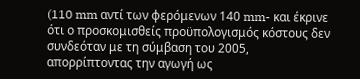(110 mm αντί των φερόμενων 140 mm- και έκρινε ότι ο προσκομισθείς προϋπολογισμός κόστους δεν συνδεόταν με τη σύμβαση του 2005, απορρίπτοντας την αγωγή ως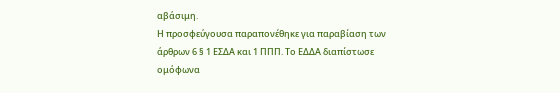αβάσιμη.
Η προσφεύγουσα παραπονέθηκε για παραβίαση των άρθρων 6 § 1 ΕΣΔΑ και 1 ΠΠΠ. Το ΕΔΔΑ διαπίστωσε ομόφωνα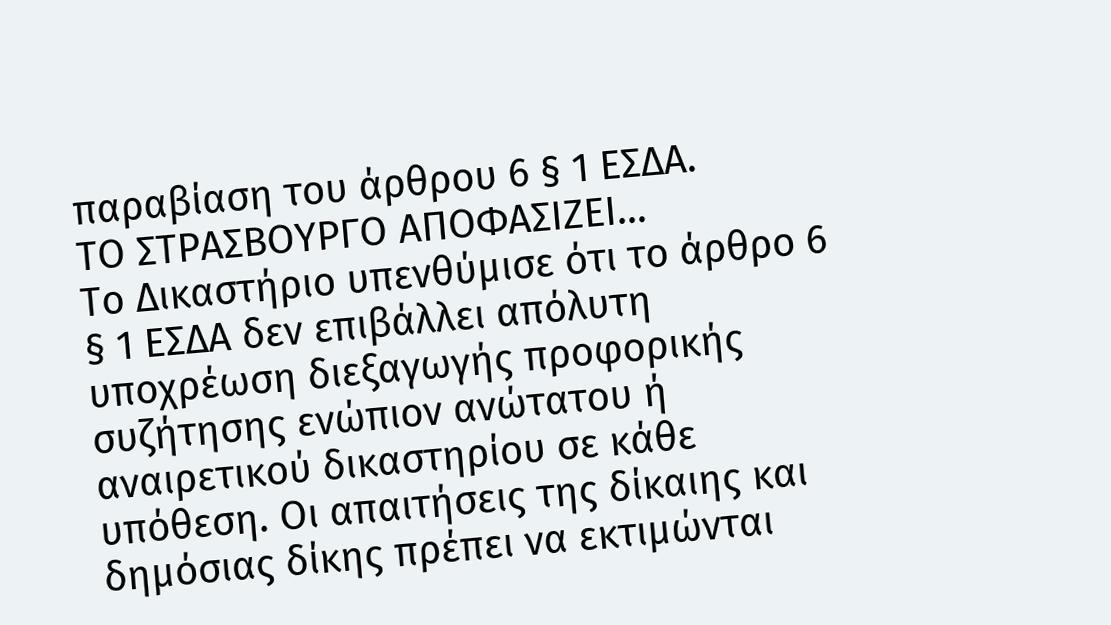παραβίαση του άρθρου 6 § 1 ΕΣΔΑ.
ΤΟ ΣΤΡΑΣΒΟΥΡΓΟ ΑΠΟΦΑΣΙΖΕΙ…
Το Δικαστήριο υπενθύμισε ότι το άρθρο 6 § 1 ΕΣΔΑ δεν επιβάλλει απόλυτη υποχρέωση διεξαγωγής προφορικής συζήτησης ενώπιον ανώτατου ή αναιρετικού δικαστηρίου σε κάθε υπόθεση. Οι απαιτήσεις της δίκαιης και δημόσιας δίκης πρέπει να εκτιμώνται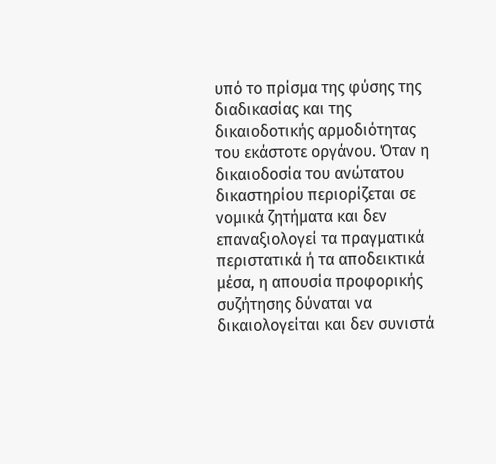υπό το πρίσμα της φύσης της διαδικασίας και της δικαιοδοτικής αρμοδιότητας του εκάστοτε οργάνου. Όταν η δικαιοδοσία του ανώτατου δικαστηρίου περιορίζεται σε νομικά ζητήματα και δεν επαναξιολογεί τα πραγματικά περιστατικά ή τα αποδεικτικά μέσα, η απουσία προφορικής συζήτησης δύναται να δικαιολογείται και δεν συνιστά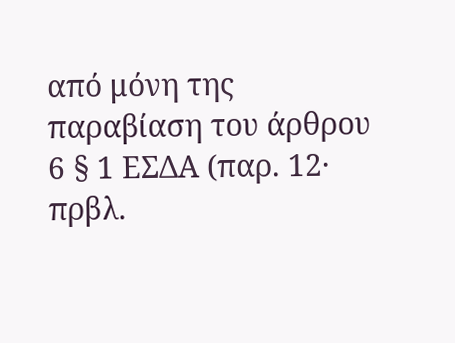από μόνη της παραβίαση του άρθρου 6 § 1 ΕΣΔΑ (παρ. 12· πρβλ.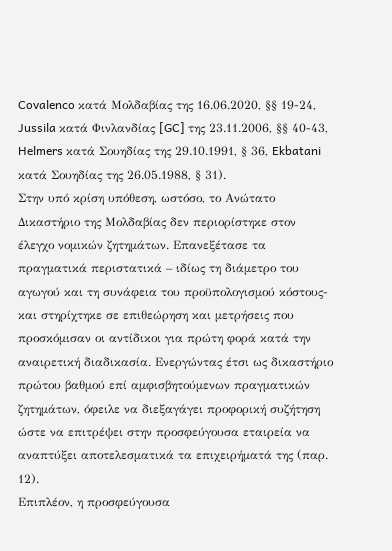Covalenco κατά Μολδαβίας της 16.06.2020, §§ 19-24, Jussila κατά Φινλανδίας [GC] της 23.11.2006, §§ 40-43, Helmers κατά Σουηδίας της 29.10.1991, § 36, Ekbatani κατά Σουηδίας της 26.05.1988, § 31).
Στην υπό κρίση υπόθεση, ωστόσο, το Ανώτατο Δικαστήριο της Μολδαβίας δεν περιορίστηκε στον έλεγχο νομικών ζητημάτων. Επανεξέτασε τα πραγματικά περιστατικά – ιδίως τη διάμετρο του αγωγού και τη συνάφεια του προϋπολογισμού κόστους- και στηρίχτηκε σε επιθεώρηση και μετρήσεις που προσκόμισαν οι αντίδικοι για πρώτη φορά κατά την αναιρετική διαδικασία. Ενεργώντας έτσι ως δικαστήριο πρώτου βαθμού επί αμφισβητούμενων πραγματικών ζητημάτων, όφειλε να διεξαγάγει προφορική συζήτηση ώστε να επιτρέψει στην προσφεύγουσα εταιρεία να αναπτύξει αποτελεσματικά τα επιχειρήματά της (παρ. 12).
Επιπλέον, η προσφεύγουσα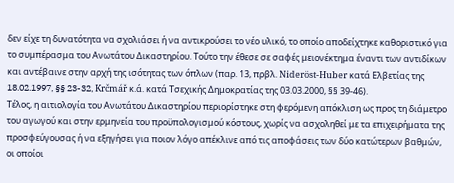δεν είχε τη δυνατότητα να σχολιάσει ή να αντικρούσει το νέο υλικό, το οποίο αποδείχτηκε καθοριστικό για το συμπέρασμα του Ανωτάτου Δικαστηρίου. Τούτο την έθεσε σε σαφές μειονέκτημα έναντι των αντιδίκων και αντέβαινε στην αρχή της ισότητας των όπλων (παρ. 13, πρβλ. Nideröst-Huber κατά Ελβετίας της 18.02.1997, §§ 23-32, Krčmář κ.ά. κατά Τσεχικής Δημοκρατίας της 03.03.2000, §§ 39-46).
Τέλος, η αιτιολογία του Ανωτάτου Δικαστηρίου περιορίστηκε στη φερόμενη απόκλιση ως προς τη διάμετρο του αγωγού και στην ερμηνεία του προϋπολογισμού κόστους, χωρίς να ασχοληθεί με τα επιχειρήματα της προσφεύγουσας ή να εξηγήσει για ποιον λόγο απέκλινε από τις αποφάσεις των δύο κατώτερων βαθμών, οι οποίοι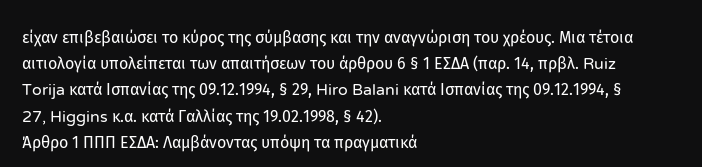είχαν επιβεβαιώσει το κύρος της σύμβασης και την αναγνώριση του χρέους. Μια τέτοια αιτιολογία υπολείπεται των απαιτήσεων του άρθρου 6 § 1 ΕΣΔΑ (παρ. 14, πρβλ. Ruiz Torija κατά Ισπανίας της 09.12.1994, § 29, Hiro Balani κατά Ισπανίας της 09.12.1994, § 27, Higgins κ.α. κατά Γαλλίας της 19.02.1998, § 42).
Άρθρο 1 ΠΠΠ ΕΣΔΑ: Λαμβάνοντας υπόψη τα πραγματικά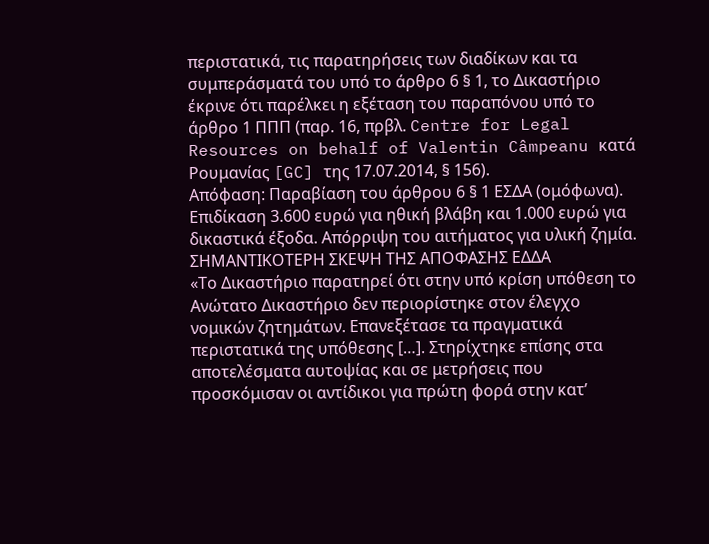περιστατικά, τις παρατηρήσεις των διαδίκων και τα συμπεράσματά του υπό το άρθρο 6 § 1, το Δικαστήριο έκρινε ότι παρέλκει η εξέταση του παραπόνου υπό το άρθρο 1 ΠΠΠ (παρ. 16, πρβλ. Centre for Legal Resources on behalf of Valentin Câmpeanu κατά Ρουμανίας [GC] της 17.07.2014, § 156).
Απόφαση: Παραβίαση του άρθρου 6 § 1 ΕΣΔΑ (ομόφωνα). Επιδίκαση 3.600 ευρώ για ηθική βλάβη και 1.000 ευρώ για δικαστικά έξοδα. Απόρριψη του αιτήματος για υλική ζημία.
ΣΗΜΑΝΤΙΚΟΤΕΡΗ ΣΚΕΨΗ ΤΗΣ ΑΠΟΦΑΣΗΣ ΕΔΔΑ
«Το Δικαστήριο παρατηρεί ότι στην υπό κρίση υπόθεση το Ανώτατο Δικαστήριο δεν περιορίστηκε στον έλεγχο νομικών ζητημάτων. Επανεξέτασε τα πραγματικά περιστατικά της υπόθεσης […]. Στηρίχτηκε επίσης στα αποτελέσματα αυτοψίας και σε μετρήσεις που προσκόμισαν οι αντίδικοι για πρώτη φορά στην κατ’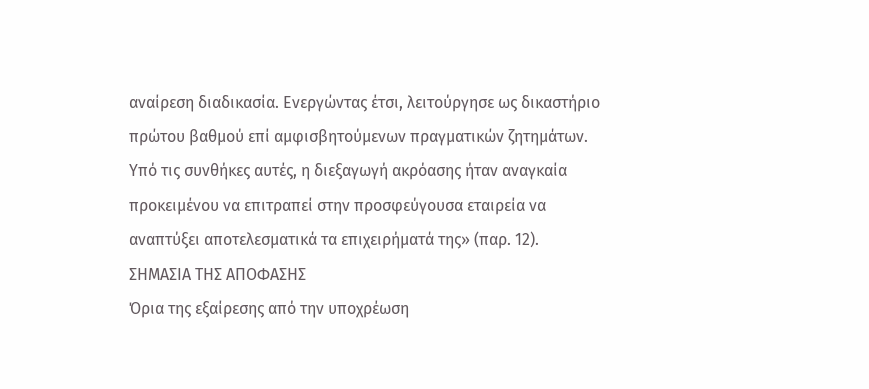αναίρεση διαδικασία. Ενεργώντας έτσι, λειτούργησε ως δικαστήριο πρώτου βαθμού επί αμφισβητούμενων πραγματικών ζητημάτων. Υπό τις συνθήκες αυτές, η διεξαγωγή ακρόασης ήταν αναγκαία προκειμένου να επιτραπεί στην προσφεύγουσα εταιρεία να αναπτύξει αποτελεσματικά τα επιχειρήματά της» (παρ. 12).
ΣΗΜΑΣΙΑ ΤΗΣ ΑΠΟΦΑΣΗΣ
Όρια της εξαίρεσης από την υποχρέωση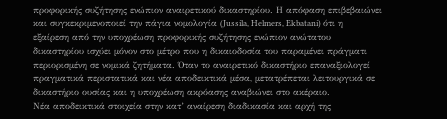προφορικής συζήτησης ενώπιον αναιρετικού δικαστηρίου. Η απόφαση επιβεβαιώνει και συγκεκριμενοποιεί την πάγια νομολογία (Jussila, Helmers, Ekbatani) ότι η εξαίρεση από την υποχρέωση προφορικής συζήτησης ενώπιον ανώτατου δικαστηρίου ισχύει μόνον στο μέτρο που η δικαιοδοσία του παραμένει πράγματι περιορισμένη σε νομικά ζητήματα. Όταν το αναιρετικό δικαστήριο επαναξιολογεί πραγματικά περιστατικά και νέα αποδεικτικά μέσα, μετατρέπεται λειτουργικά σε δικαστήριο ουσίας και η υποχρέωση ακρόασης αναβιώνει στο ακέραιο.
Νέα αποδεικτικά στοιχεία στην κατ’ αναίρεση διαδικασία και αρχή της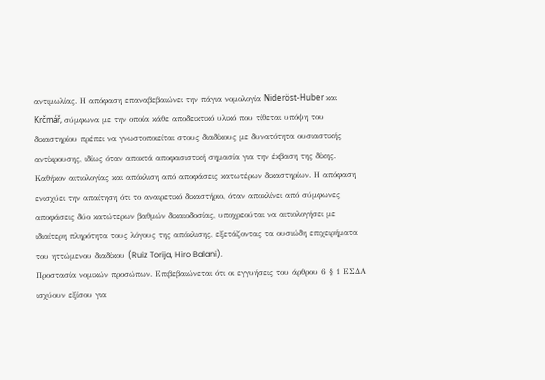αντιμωλίας. Η απόφαση επαναβεβαιώνει την πάγια νομολογία Nideröst-Huber και Krčmář, σύμφωνα με την οποία κάθε αποδεικτικό υλικό που τίθεται υπόψη του δικαστηρίου πρέπει να γνωστοποιείται στους διαδίκους με δυνατότητα ουσιαστικής αντίκρουσης, ιδίως όταν αποκτά αποφασιστική σημασία για την έκβαση της δίκης.
Καθήκον αιτιολογίας και απόκλιση από αποφάσεις κατωτέρων δικαστηρίων. Η απόφαση ενισχύει την απαίτηση ότι το αναιρετικό δικαστήριο, όταν αποκλίνει από σύμφωνες αποφάσεις δύο κατώτερων βαθμών δικαιοδοσίας, υποχρεούται να αιτιολογήσει με ιδιαίτερη πληρότητα τους λόγους της απόκλισης, εξετάζοντας τα ουσιώδη επιχειρήματα του ηττώμενου διαδίκου (Ruiz Torija, Hiro Balani).
Προστασία νομικών προσώπων. Επιβεβαιώνεται ότι οι εγγυήσεις του άρθρου 6 § 1 ΕΣΔΑ ισχύουν εξίσου για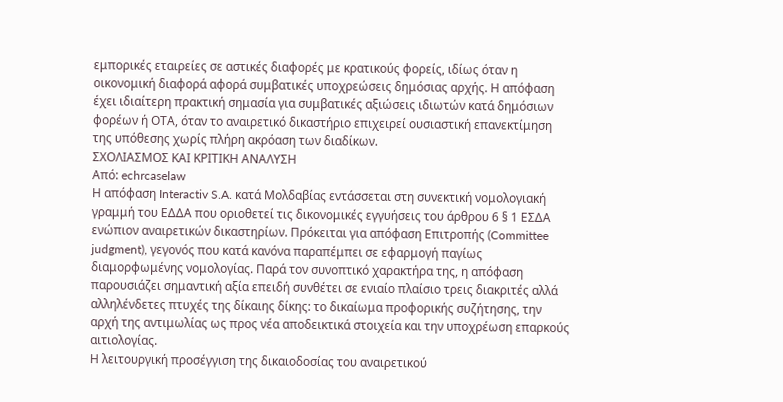εμπορικές εταιρείες σε αστικές διαφορές με κρατικούς φορείς, ιδίως όταν η οικονομική διαφορά αφορά συμβατικές υποχρεώσεις δημόσιας αρχής. Η απόφαση έχει ιδιαίτερη πρακτική σημασία για συμβατικές αξιώσεις ιδιωτών κατά δημόσιων φορέων ή ΟΤΑ, όταν το αναιρετικό δικαστήριο επιχειρεί ουσιαστική επανεκτίμηση της υπόθεσης χωρίς πλήρη ακρόαση των διαδίκων.
ΣΧΟΛΙΑΣΜΟΣ ΚΑΙ ΚΡΙΤΙΚΗ ΑΝΑΛΥΣΗ
Από: echrcaselaw
Η απόφαση Interactiv S.A. κατά Μολδαβίας εντάσσεται στη συνεκτική νομολογιακή γραμμή του ΕΔΔΑ που οριοθετεί τις δικονομικές εγγυήσεις του άρθρου 6 § 1 ΕΣΔΑ ενώπιον αναιρετικών δικαστηρίων. Πρόκειται για απόφαση Επιτροπής (Committee judgment), γεγονός που κατά κανόνα παραπέμπει σε εφαρμογή παγίως διαμορφωμένης νομολογίας. Παρά τον συνοπτικό χαρακτήρα της, η απόφαση παρουσιάζει σημαντική αξία επειδή συνθέτει σε ενιαίο πλαίσιο τρεις διακριτές αλλά αλληλένδετες πτυχές της δίκαιης δίκης: το δικαίωμα προφορικής συζήτησης, την αρχή της αντιμωλίας ως προς νέα αποδεικτικά στοιχεία και την υποχρέωση επαρκούς αιτιολογίας.
Η λειτουργική προσέγγιση της δικαιοδοσίας του αναιρετικού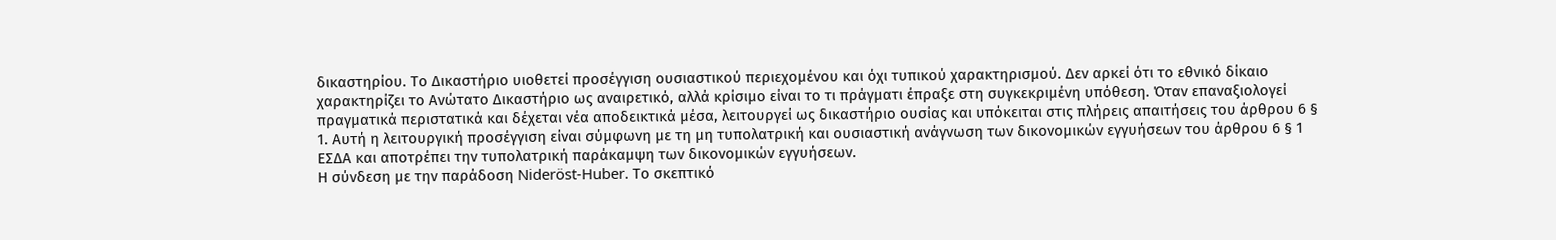δικαστηρίου. Το Δικαστήριο υιοθετεί προσέγγιση ουσιαστικού περιεχομένου και όχι τυπικού χαρακτηρισμού. Δεν αρκεί ότι το εθνικό δίκαιο χαρακτηρίζει το Ανώτατο Δικαστήριο ως αναιρετικό, αλλά κρίσιμο είναι το τι πράγματι έπραξε στη συγκεκριμένη υπόθεση. Όταν επαναξιολογεί πραγματικά περιστατικά και δέχεται νέα αποδεικτικά μέσα, λειτουργεί ως δικαστήριο ουσίας και υπόκειται στις πλήρεις απαιτήσεις του άρθρου 6 § 1. Αυτή η λειτουργική προσέγγιση είναι σύμφωνη με τη μη τυπολατρική και ουσιαστική ανάγνωση των δικονομικών εγγυήσεων του άρθρου 6 § 1 ΕΣΔΑ και αποτρέπει την τυπολατρική παράκαμψη των δικονομικών εγγυήσεων.
Η σύνδεση με την παράδοση Nideröst-Huber. Το σκεπτικό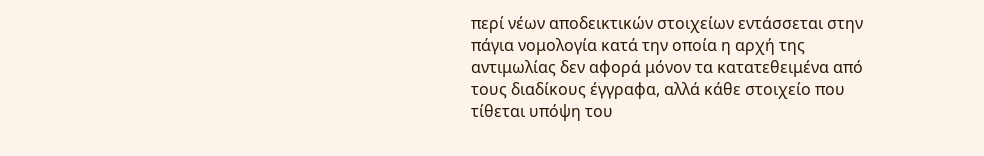περί νέων αποδεικτικών στοιχείων εντάσσεται στην πάγια νομολογία κατά την οποία η αρχή της αντιμωλίας δεν αφορά μόνον τα κατατεθειμένα από τους διαδίκους έγγραφα, αλλά κάθε στοιχείο που τίθεται υπόψη του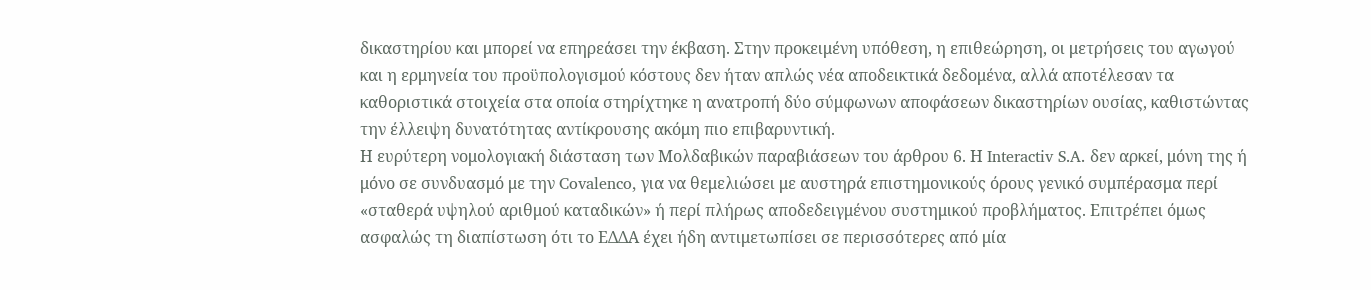δικαστηρίου και μπορεί να επηρεάσει την έκβαση. Στην προκειμένη υπόθεση, η επιθεώρηση, οι μετρήσεις του αγωγού και η ερμηνεία του προϋπολογισμού κόστους δεν ήταν απλώς νέα αποδεικτικά δεδομένα, αλλά αποτέλεσαν τα καθοριστικά στοιχεία στα οποία στηρίχτηκε η ανατροπή δύο σύμφωνων αποφάσεων δικαστηρίων ουσίας, καθιστώντας την έλλειψη δυνατότητας αντίκρουσης ακόμη πιο επιβαρυντική.
Η ευρύτερη νομολογιακή διάσταση των Μολδαβικών παραβιάσεων του άρθρου 6. Η Interactiv S.A. δεν αρκεί, μόνη της ή μόνο σε συνδυασμό με την Covalenco, για να θεμελιώσει με αυστηρά επιστημονικούς όρους γενικό συμπέρασμα περί «σταθερά υψηλού αριθμού καταδικών» ή περί πλήρως αποδεδειγμένου συστημικού προβλήματος. Επιτρέπει όμως ασφαλώς τη διαπίστωση ότι το ΕΔΔΑ έχει ήδη αντιμετωπίσει σε περισσότερες από μία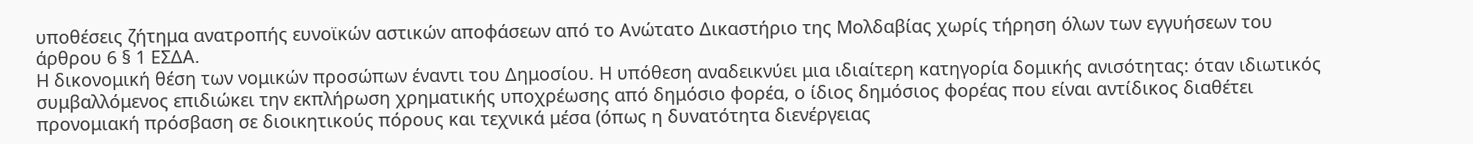υποθέσεις ζήτημα ανατροπής ευνοϊκών αστικών αποφάσεων από το Ανώτατο Δικαστήριο της Μολδαβίας χωρίς τήρηση όλων των εγγυήσεων του άρθρου 6 § 1 ΕΣΔΑ.
Η δικονομική θέση των νομικών προσώπων έναντι του Δημοσίου. Η υπόθεση αναδεικνύει μια ιδιαίτερη κατηγορία δομικής ανισότητας: όταν ιδιωτικός συμβαλλόμενος επιδιώκει την εκπλήρωση χρηματικής υποχρέωσης από δημόσιο φορέα, ο ίδιος δημόσιος φορέας που είναι αντίδικος διαθέτει προνομιακή πρόσβαση σε διοικητικούς πόρους και τεχνικά μέσα (όπως η δυνατότητα διενέργειας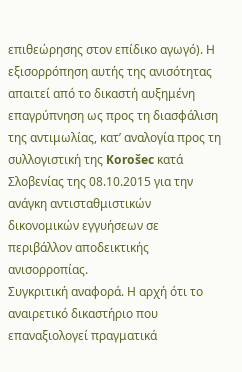επιθεώρησης στον επίδικο αγωγό). Η εξισορρόπηση αυτής της ανισότητας απαιτεί από το δικαστή αυξημένη επαγρύπνηση ως προς τη διασφάλιση της αντιμωλίας, κατ’ αναλογία προς τη συλλογιστική της Korošec κατά Σλοβενίας της 08.10.2015 για την ανάγκη αντισταθμιστικών δικονομικών εγγυήσεων σε περιβάλλον αποδεικτικής ανισορροπίας.
Συγκριτική αναφορά. Η αρχή ότι το αναιρετικό δικαστήριο που επαναξιολογεί πραγματικά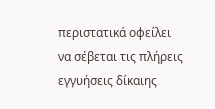περιστατικά οφείλει να σέβεται τις πλήρεις εγγυήσεις δίκαιης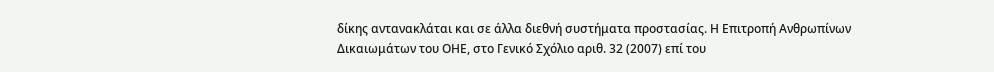δίκης αντανακλάται και σε άλλα διεθνή συστήματα προστασίας. Η Επιτροπή Ανθρωπίνων Δικαιωμάτων του ΟΗΕ, στο Γενικό Σχόλιο αριθ. 32 (2007) επί του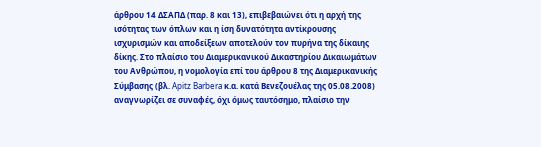άρθρου 14 ΔΣΑΠΔ (παρ. 8 και 13), επιβεβαιώνει ότι η αρχή της ισότητας των όπλων και η ίση δυνατότητα αντίκρουσης ισχυρισμών και αποδείξεων αποτελούν τον πυρήνα της δίκαιης δίκης. Στο πλαίσιο του Διαμερικανικού Δικαστηρίου Δικαιωμάτων του Ανθρώπου, η νομολογία επί του άρθρου 8 της Διαμερικανικής Σύμβασης (βλ. Apitz Barbera κ.α. κατά Βενεζουέλας της 05.08.2008) αναγνωρίζει σε συναφές, όχι όμως ταυτόσημο, πλαίσιο την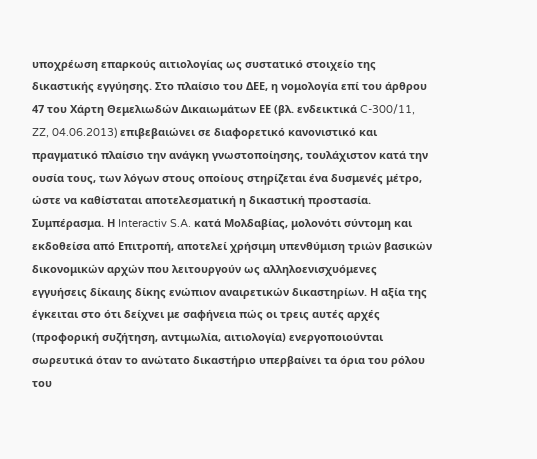υποχρέωση επαρκούς αιτιολογίας ως συστατικό στοιχείο της δικαστικής εγγύησης. Στο πλαίσιο του ΔΕΕ, η νομολογία επί του άρθρου 47 του Χάρτη Θεμελιωδών Δικαιωμάτων ΕΕ (βλ. ενδεικτικά C-300/11, ZZ, 04.06.2013) επιβεβαιώνει σε διαφορετικό κανονιστικό και πραγματικό πλαίσιο την ανάγκη γνωστοποίησης, τουλάχιστον κατά την ουσία τους, των λόγων στους οποίους στηρίζεται ένα δυσμενές μέτρο, ώστε να καθίσταται αποτελεσματική η δικαστική προστασία.
Συμπέρασμα. Η Interactiv S.A. κατά Μολδαβίας, μολονότι σύντομη και εκδοθείσα από Επιτροπή, αποτελεί χρήσιμη υπενθύμιση τριών βασικών δικονομικών αρχών που λειτουργούν ως αλληλοενισχυόμενες εγγυήσεις δίκαιης δίκης ενώπιον αναιρετικών δικαστηρίων. Η αξία της έγκειται στο ότι δείχνει με σαφήνεια πώς οι τρεις αυτές αρχές (προφορική συζήτηση, αντιμωλία, αιτιολογία) ενεργοποιούνται σωρευτικά όταν το ανώτατο δικαστήριο υπερβαίνει τα όρια του ρόλου του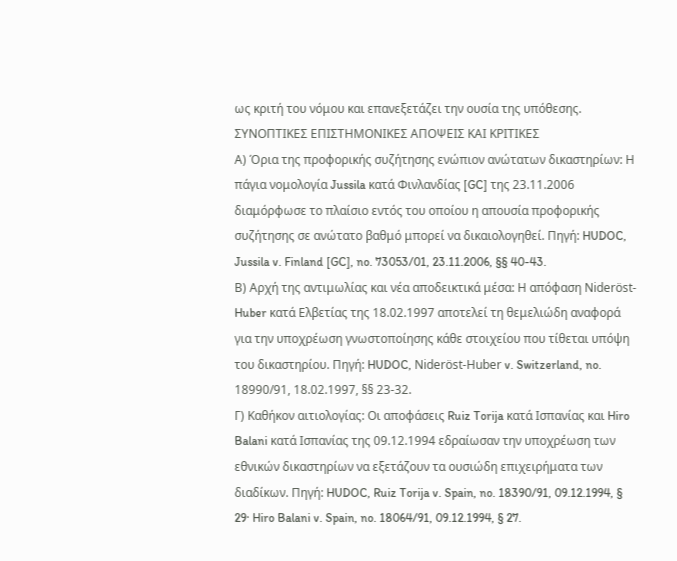ως κριτή του νόμου και επανεξετάζει την ουσία της υπόθεσης.
ΣΥΝΟΠΤΙΚΕΣ ΕΠΙΣΤΗΜΟΝΙΚΕΣ ΑΠΟΨΕΙΣ ΚΑΙ ΚΡΙΤΙΚΕΣ
Α) Όρια της προφορικής συζήτησης ενώπιον ανώτατων δικαστηρίων: Η πάγια νομολογία Jussila κατά Φινλανδίας [GC] της 23.11.2006 διαμόρφωσε το πλαίσιο εντός του οποίου η απουσία προφορικής συζήτησης σε ανώτατο βαθμό μπορεί να δικαιολογηθεί. Πηγή: HUDOC, Jussila v. Finland [GC], no. 73053/01, 23.11.2006, §§ 40-43.
Β) Αρχή της αντιμωλίας και νέα αποδεικτικά μέσα: Η απόφαση Nideröst-Huber κατά Ελβετίας της 18.02.1997 αποτελεί τη θεμελιώδη αναφορά για την υποχρέωση γνωστοποίησης κάθε στοιχείου που τίθεται υπόψη του δικαστηρίου. Πηγή: HUDOC, Nideröst-Huber v. Switzerland, no. 18990/91, 18.02.1997, §§ 23-32.
Γ) Καθήκον αιτιολογίας: Οι αποφάσεις Ruiz Torija κατά Ισπανίας και Hiro Balani κατά Ισπανίας της 09.12.1994 εδραίωσαν την υποχρέωση των εθνικών δικαστηρίων να εξετάζουν τα ουσιώδη επιχειρήματα των διαδίκων. Πηγή: HUDOC, Ruiz Torija v. Spain, no. 18390/91, 09.12.1994, § 29· Hiro Balani v. Spain, no. 18064/91, 09.12.1994, § 27.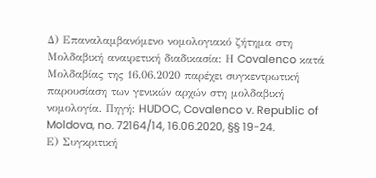Δ) Επαναλαμβανόμενο νομολογιακό ζήτημα στη Μολδαβική αναιρετική διαδικασία: Η Covalenco κατά Μολδαβίας της 16.06.2020 παρέχει συγκεντρωτική παρουσίαση των γενικών αρχών στη μολδαβική νομολογία. Πηγή: HUDOC, Covalenco v. Republic of Moldova, no. 72164/14, 16.06.2020, §§ 19-24.
Ε) Συγκριτική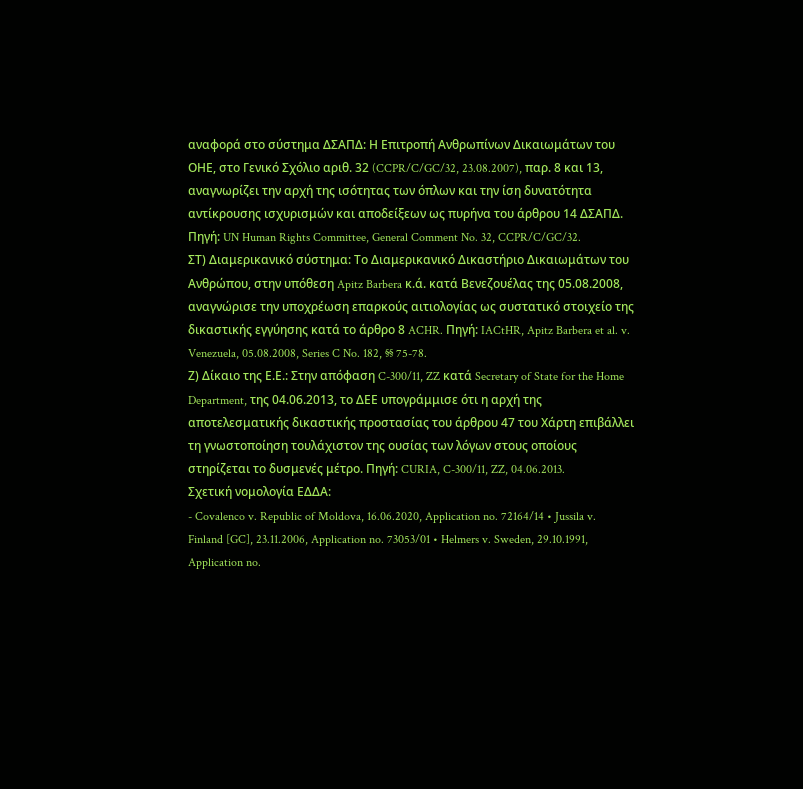αναφορά στο σύστημα ΔΣΑΠΔ: Η Επιτροπή Ανθρωπίνων Δικαιωμάτων του ΟΗΕ, στο Γενικό Σχόλιο αριθ. 32 (CCPR/C/GC/32, 23.08.2007), παρ. 8 και 13, αναγνωρίζει την αρχή της ισότητας των όπλων και την ίση δυνατότητα αντίκρουσης ισχυρισμών και αποδείξεων ως πυρήνα του άρθρου 14 ΔΣΑΠΔ. Πηγή: UN Human Rights Committee, General Comment No. 32, CCPR/C/GC/32.
ΣΤ) Διαμερικανικό σύστημα: Το Διαμερικανικό Δικαστήριο Δικαιωμάτων του Ανθρώπου, στην υπόθεση Apitz Barbera κ.ά. κατά Βενεζουέλας της 05.08.2008, αναγνώρισε την υποχρέωση επαρκούς αιτιολογίας ως συστατικό στοιχείο της δικαστικής εγγύησης κατά το άρθρο 8 ACHR. Πηγή: IACtHR, Apitz Barbera et al. v. Venezuela, 05.08.2008, Series C No. 182, §§ 75-78.
Ζ) Δίκαιο της Ε.Ε.: Στην απόφαση C-300/11, ZZ κατά Secretary of State for the Home Department, της 04.06.2013, το ΔΕΕ υπογράμμισε ότι η αρχή της αποτελεσματικής δικαστικής προστασίας του άρθρου 47 του Χάρτη επιβάλλει τη γνωστοποίηση τουλάχιστον της ουσίας των λόγων στους οποίους στηρίζεται το δυσμενές μέτρο. Πηγή: CURIA, C-300/11, ZZ, 04.06.2013.
Σχετική νομολογία ΕΔΔΑ:
- Covalenco v. Republic of Moldova, 16.06.2020, Application no. 72164/14 • Jussila v. Finland [GC], 23.11.2006, Application no. 73053/01 • Helmers v. Sweden, 29.10.1991, Application no.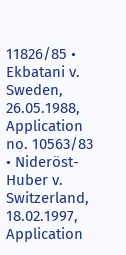11826/85 • Ekbatani v. Sweden, 26.05.1988, Application no. 10563/83 • Nideröst-Huber v. Switzerland, 18.02.1997, Application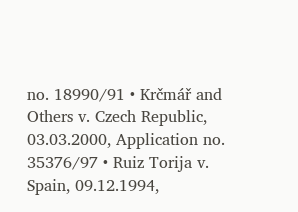no. 18990/91 • Krčmář and Others v. Czech Republic, 03.03.2000, Application no. 35376/97 • Ruiz Torija v. Spain, 09.12.1994,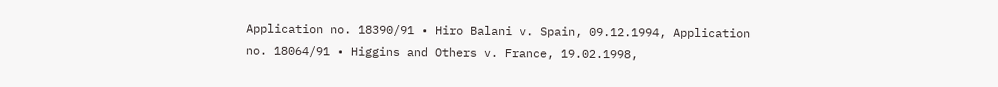Application no. 18390/91 • Hiro Balani v. Spain, 09.12.1994, Application no. 18064/91 • Higgins and Others v. France, 19.02.1998,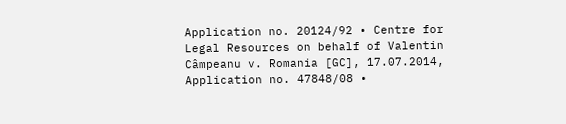Application no. 20124/92 • Centre for Legal Resources on behalf of Valentin Câmpeanu v. Romania [GC], 17.07.2014, Application no. 47848/08 •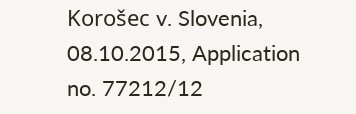Korošec v. Slovenia, 08.10.2015, Application no. 77212/12